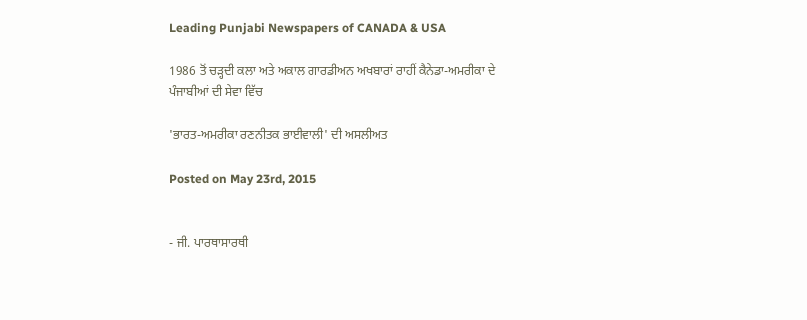Leading Punjabi Newspapers of CANADA & USA

1986 ਤੋਂ ਚੜ੍ਹਦੀ ਕਲਾ ਅਤੇ ਅਕਾਲ ਗਾਰਡੀਅਨ ਅਖਬਾਰਾਂ ਰਾਹੀਂ ਕੈਨੇਡਾ-ਅਮਰੀਕਾ ਦੇ ਪੰਜਾਬੀਆਂ ਦੀ ਸੇਵਾ ਵਿੱਚ

'ਭਾਰਤ-ਅਮਰੀਕਾ ਰਣਨੀਤਕ ਭਾਈਵਾਲੀ' ਦੀ ਅਸਲੀਅਤ

Posted on May 23rd, 2015


- ਜੀ. ਪਾਰਥਾਸਾਰਥੀ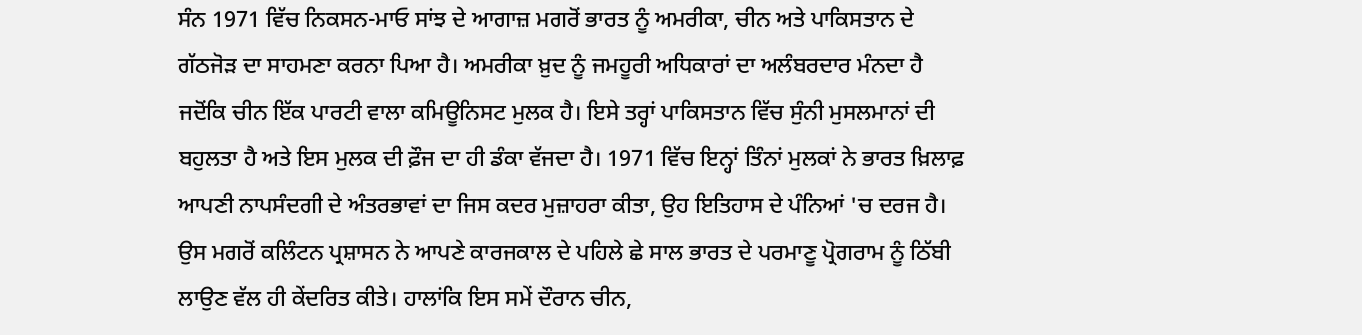ਸੰਨ 1971 ਵਿੱਚ ਨਿਕਸਨ-ਮਾਓ ਸਾਂਝ ਦੇ ਆਗਾਜ਼ ਮਗਰੋਂ ਭਾਰਤ ਨੂੰ ਅਮਰੀਕਾ, ਚੀਨ ਅਤੇ ਪਾਕਿਸਤਾਨ ਦੇ ਗੱਠਜੋੜ ਦਾ ਸਾਹਮਣਾ ਕਰਨਾ ਪਿਆ ਹੈ। ਅਮਰੀਕਾ ਖ਼ੁਦ ਨੂੰ ਜਮਹੂਰੀ ਅਧਿਕਾਰਾਂ ਦਾ ਅਲੰਬਰਦਾਰ ਮੰਨਦਾ ਹੈ ਜਦੋਂਕਿ ਚੀਨ ਇੱਕ ਪਾਰਟੀ ਵਾਲਾ ਕਮਿਊਨਿਸਟ ਮੁਲਕ ਹੈ। ਇਸੇ ਤਰ੍ਹਾਂ ਪਾਕਿਸਤਾਨ ਵਿੱਚ ਸੁੰਨੀ ਮੁਸਲਮਾਨਾਂ ਦੀ ਬਹੁਲਤਾ ਹੈ ਅਤੇ ਇਸ ਮੁਲਕ ਦੀ ਫ਼ੌਜ ਦਾ ਹੀ ਡੰਕਾ ਵੱਜਦਾ ਹੈ। 1971 ਵਿੱਚ ਇਨ੍ਹਾਂ ਤਿੰਨਾਂ ਮੁਲਕਾਂ ਨੇ ਭਾਰਤ ਖ਼ਿਲਾਫ਼ ਆਪਣੀ ਨਾਪਸੰਦਗੀ ਦੇ ਅੰਤਰਭਾਵਾਂ ਦਾ ਜਿਸ ਕਦਰ ਮੁਜ਼ਾਹਰਾ ਕੀਤਾ, ਉਹ ਇਤਿਹਾਸ ਦੇ ਪੰਨਿਆਂ 'ਚ ਦਰਜ ਹੈ। ਉਸ ਮਗਰੋਂ ਕਲਿੰਟਨ ਪ੍ਰਸ਼ਾਸਨ ਨੇ ਆਪਣੇ ਕਾਰਜਕਾਲ ਦੇ ਪਹਿਲੇ ਛੇ ਸਾਲ ਭਾਰਤ ਦੇ ਪਰਮਾਣੂ ਪ੍ਰੋਗਰਾਮ ਨੂੰ ਠਿੱਬੀ ਲਾਉਣ ਵੱਲ ਹੀ ਕੇਂਦਰਿਤ ਕੀਤੇ। ਹਾਲਾਂਕਿ ਇਸ ਸਮੇਂ ਦੌਰਾਨ ਚੀਨ,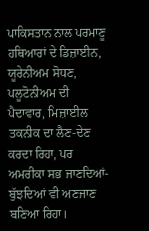ਪਾਕਿਸਤਾਨ ਨਾਲ ਪਰਮਾਣੂ ਹਥਿਆਰਾਂ ਦੇ ਡਿਜ਼ਾਈਨ, ਯੂਰੇਨੀਅਮ ਸੋਧਣ, ਪਲੂਟੋਨੀਅਮ ਦੀ ਪੈਦਾਵਾਰ, ਮਿਜ਼ਾਈਲ ਤਕਨੀਕ ਦਾ ਲੈਣ-ਦੇਣ ਕਰਦਾ ਰਿਹਾ, ਪਰ ਅਮਰੀਕਾ ਸਭ ਜਾਣਦਿਆਂ-ਬੁੱਝਦਿਆਂ ਵੀ ਅਣਜਾਣ ਬਣਿਆ ਰਿਹਾ।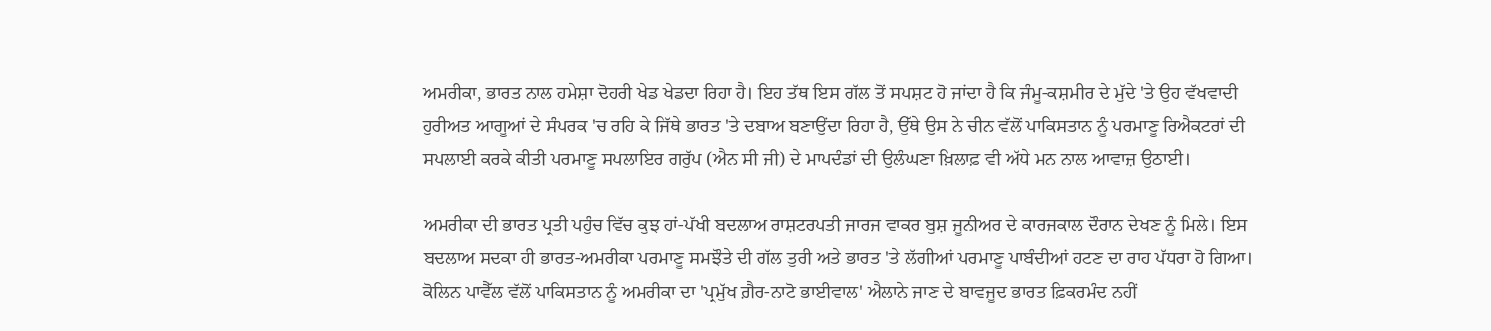ਅਮਰੀਕਾ, ਭਾਰਤ ਨਾਲ ਹਮੇਸ਼ਾ ਦੋਹਰੀ ਖੇਡ ਖੇਡਦਾ ਰਿਹਾ ਹੈ। ਇਹ ਤੱਥ ਇਸ ਗੱਲ ਤੋਂ ਸਪਸ਼ਟ ਹੋ ਜਾਂਦਾ ਹੈ ਕਿ ਜੰਮੂ-ਕਸ਼ਮੀਰ ਦੇ ਮੁੱਦੇ 'ਤੇ ਉਹ ਵੱਖਵਾਦੀ ਹੁਰੀਅਤ ਆਗੂਆਂ ਦੇ ਸੰਪਰਕ 'ਚ ਰਹਿ ਕੇ ਜਿੱਥੇ ਭਾਰਤ 'ਤੇ ਦਬਾਅ ਬਣਾਉਂਦਾ ਰਿਹਾ ਹੈ, ਉੱਥੇ ਉਸ ਨੇ ਚੀਨ ਵੱਲੋਂ ਪਾਕਿਸਤਾਨ ਨੂੰ ਪਰਮਾਣੂ ਰਿਐਕਟਰਾਂ ਦੀ ਸਪਲਾਈ ਕਰਕੇ ਕੀਤੀ ਪਰਮਾਣੂ ਸਪਲਾਇਰ ਗਰੁੱਪ (ਐਨ ਸੀ ਜੀ) ਦੇ ਮਾਪਦੰਡਾਂ ਦੀ ਉਲੰਘਣਾ ਖ਼ਿਲਾਫ਼ ਵੀ ਅੱਧੇ ਮਨ ਨਾਲ ਆਵਾਜ਼ ਉਠਾਈ।

ਅਮਰੀਕਾ ਦੀ ਭਾਰਤ ਪ੍ਰਤੀ ਪਹੁੰਚ ਵਿੱਚ ਕੁਝ ਹਾਂ-ਪੱਖੀ ਬਦਲਾਅ ਰਾਸ਼ਟਰਪਤੀ ਜਾਰਜ ਵਾਕਰ ਬੁਸ਼ ਜੂਨੀਅਰ ਦੇ ਕਾਰਜਕਾਲ ਦੌਰਾਨ ਦੇਖਣ ਨੂੰ ਮਿਲੇ। ਇਸ ਬਦਲਾਅ ਸਦਕਾ ਹੀ ਭਾਰਤ-ਅਮਰੀਕਾ ਪਰਮਾਣੂ ਸਮਝੌਤੇ ਦੀ ਗੱਲ ਤੁਰੀ ਅਤੇ ਭਾਰਤ 'ਤੇ ਲੱਗੀਆਂ ਪਰਮਾਣੂ ਪਾਬੰਦੀਆਂ ਹਟਣ ਦਾ ਰਾਹ ਪੱਧਰਾ ਹੋ ਗਿਆ। ਕੋਲਿਨ ਪਾਵੈੱਲ ਵੱਲੋਂ ਪਾਕਿਸਤਾਨ ਨੂੰ ਅਮਰੀਕਾ ਦਾ 'ਪ੍ਰਮੁੱਖ ਗ਼ੈਰ-ਨਾਟੋ ਭਾਈਵਾਲ' ਐਲਾਨੇ ਜਾਣ ਦੇ ਬਾਵਜੂਦ ਭਾਰਤ ਫ਼ਿਕਰਮੰਦ ਨਹੀਂ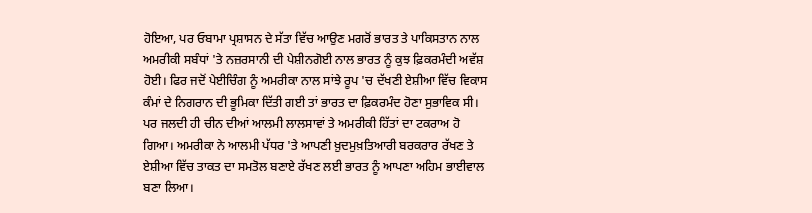ਹੋਇਆ, ਪਰ ਓਬਾਮਾ ਪ੍ਰਸ਼ਾਸਨ ਦੇ ਸੱਤਾ ਵਿੱਚ ਆਉਣ ਮਗਰੋਂ ਭਾਰਤ ਤੇ ਪਾਕਿਸਤਾਨ ਨਾਲ ਅਮਰੀਕੀ ਸਬੰਧਾਂ 'ਤੇ ਨਜ਼ਰਸਾਨੀ ਦੀ ਪੇਸ਼ੀਨਗੋਈ ਨਾਲ ਭਾਰਤ ਨੂੰ ਕੁਝ ਫ਼ਿਕਰਮੰਦੀ ਅਵੱਸ਼ ਹੋਈ। ਫਿਰ ਜਦੋਂ ਪੇਈਚਿੰਗ ਨੂੰ ਅਮਰੀਕਾ ਨਾਲ ਸਾਂਝੇ ਰੂਪ 'ਚ ਦੱਖਣੀ ਏਸ਼ੀਆ ਵਿੱਚ ਵਿਕਾਸ ਕੰਮਾਂ ਦੇ ਨਿਗਰਾਨ ਦੀ ਭੂਮਿਕਾ ਦਿੱਤੀ ਗਈ ਤਾਂ ਭਾਰਤ ਦਾ ਫ਼ਿਕਰਮੰਦ ਹੋਣਾ ਸੁਭਾਵਿਕ ਸੀ। ਪਰ ਜਲਦੀ ਹੀ ਚੀਨ ਦੀਆਂ ਆਲਮੀ ਲਾਲਸਾਵਾਂ ਤੇ ਅਮਰੀਕੀ ਹਿੱਤਾਂ ਦਾ ਟਕਰਾਅ ਹੋ ਗਿਆ। ਅਮਰੀਕਾ ਨੇ ਆਲਮੀ ਪੱਧਰ 'ਤੇ ਆਪਣੀ ਖ਼ੁਦਮੁਖ਼ਤਿਆਰੀ ਬਰਕਰਾਰ ਰੱਖਣ ਤੇ ਏਸ਼ੀਆ ਵਿੱਚ ਤਾਕਤ ਦਾ ਸਮਤੋਲ ਬਣਾਏ ਰੱਖਣ ਲਈ ਭਾਰਤ ਨੂੰ ਆਪਣਾ ਅਹਿਮ ਭਾਈਵਾਲ ਬਣਾ ਲਿਆ।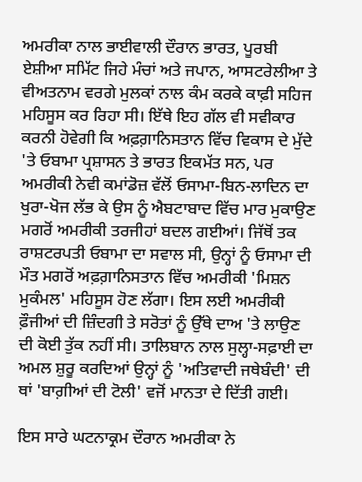ਅਮਰੀਕਾ ਨਾਲ ਭਾਈਵਾਲੀ ਦੌਰਾਨ ਭਾਰਤ, ਪੂਰਬੀ ਏਸ਼ੀਆ ਸਮਿੱਟ ਜਿਹੇ ਮੰਚਾਂ ਅਤੇ ਜਪਾਨ, ਆਸਟਰੇਲੀਆ ਤੇ ਵੀਅਤਨਾਮ ਵਰਗੇ ਮੁਲਕਾਂ ਨਾਲ ਕੰਮ ਕਰਕੇ ਕਾਫ਼ੀ ਸਹਿਜ ਮਹਿਸੂਸ ਕਰ ਰਿਹਾ ਸੀ। ਇੱਥੇ ਇਹ ਗੱਲ ਵੀ ਸਵੀਕਾਰ ਕਰਨੀ ਹੋਵੇਗੀ ਕਿ ਅਫ਼ਗ਼ਾਨਿਸਤਾਨ ਵਿੱਚ ਵਿਕਾਸ ਦੇ ਮੁੱਦੇ 'ਤੇ ਓਬਾਮਾ ਪ੍ਰਸ਼ਾਸਨ ਤੇ ਭਾਰਤ ਇਕਮੱਤ ਸਨ, ਪਰ ਅਮਰੀਕੀ ਨੇਵੀ ਕਮਾਂਡੋਜ਼ ਵੱਲੋਂ ਓਸਾਮਾ-ਬਿਨ-ਲਾਦਿਨ ਦਾ ਖੁਰਾ-ਖੋਜ ਲੱਭ ਕੇ ਉਸ ਨੂੰ ਐਬਟਾਬਾਦ ਵਿੱਚ ਮਾਰ ਮੁਕਾਉਣ ਮਗਰੋਂ ਅਮਰੀਕੀ ਤਰਜੀਹਾਂ ਬਦਲ ਗਈਆਂ। ਜਿੱਥੋਂ ਤਕ ਰਾਸ਼ਟਰਪਤੀ ਓਬਾਮਾ ਦਾ ਸਵਾਲ ਸੀ, ਉਨ੍ਹਾਂ ਨੂੰ ਓਸਾਮਾ ਦੀ ਮੌਤ ਮਗਰੋਂ ਅਫ਼ਗ਼ਾਨਿਸਤਾਨ ਵਿੱਚ ਅਮਰੀਕੀ 'ਮਿਸ਼ਨ ਮੁਕੰਮਲ' ਮਹਿਸੂਸ ਹੋਣ ਲੱਗਾ। ਇਸ ਲਈ ਅਮਰੀਕੀ ਫ਼ੌਜੀਆਂ ਦੀ ਜ਼ਿੰਦਗੀ ਤੇ ਸਰੋਤਾਂ ਨੂੰ ਉੱਥੇ ਦਾਅ 'ਤੇ ਲਾਉਣ ਦੀ ਕੋਈ ਤੁੱਕ ਨਹੀਂ ਸੀ। ਤਾਲਿਬਾਨ ਨਾਲ ਸੁਲ੍ਹਾ-ਸਫ਼ਾਈ ਦਾ ਅਮਲ ਸ਼ੁਰੂ ਕਰਦਿਆਂ ਉਨ੍ਹਾਂ ਨੂੰ 'ਅਤਿਵਾਦੀ ਜਥੇਬੰਦੀ' ਦੀ ਥਾਂ 'ਬਾਗ਼ੀਆਂ ਦੀ ਟੋਲੀ' ਵਜੋਂ ਮਾਨਤਾ ਦੇ ਦਿੱਤੀ ਗਈ।

ਇਸ ਸਾਰੇ ਘਟਨਾਕ੍ਰਮ ਦੌਰਾਨ ਅਮਰੀਕਾ ਨੇ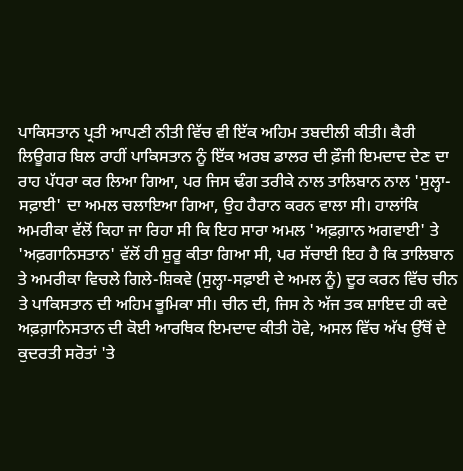ਪਾਕਿਸਤਾਨ ਪ੍ਰਤੀ ਆਪਣੀ ਨੀਤੀ ਵਿੱਚ ਵੀ ਇੱਕ ਅਹਿਮ ਤਬਦੀਲੀ ਕੀਤੀ। ਕੈਰੀ ਲਿਊਗਰ ਬਿਲ ਰਾਹੀਂ ਪਾਕਿਸਤਾਨ ਨੂੰ ਇੱਕ ਅਰਬ ਡਾਲਰ ਦੀ ਫ਼ੌਜੀ ਇਮਦਾਦ ਦੇਣ ਦਾ ਰਾਹ ਪੱਧਰਾ ਕਰ ਲਿਆ ਗਿਆ, ਪਰ ਜਿਸ ਢੰਗ ਤਰੀਕੇ ਨਾਲ ਤਾਲਿਬਾਨ ਨਾਲ 'ਸੁਲ੍ਹਾ-ਸਫ਼ਾਈ' ਦਾ ਅਮਲ ਚਲਾਇਆ ਗਿਆ, ਉਹ ਹੈਰਾਨ ਕਰਨ ਵਾਲਾ ਸੀ। ਹਾਲਾਂਕਿ ਅਮਰੀਕਾ ਵੱਲੋਂ ਕਿਹਾ ਜਾ ਰਿਹਾ ਸੀ ਕਿ ਇਹ ਸਾਰਾ ਅਮਲ 'ਅਫ਼ਗ਼ਾਨ ਅਗਵਾਈ' ਤੇ 'ਅਫ਼ਗਾਨਿਸਤਾਨ' ਵੱਲੋਂ ਹੀ ਸ਼ੁਰੂ ਕੀਤਾ ਗਿਆ ਸੀ, ਪਰ ਸੱਚਾਈ ਇਹ ਹੈ ਕਿ ਤਾਲਿਬਾਨ ਤੇ ਅਮਰੀਕਾ ਵਿਚਲੇ ਗਿਲੇ-ਸ਼ਿਕਵੇ (ਸੁਲ੍ਹਾ-ਸਫ਼ਾਈ ਦੇ ਅਮਲ ਨੂੰ) ਦੂਰ ਕਰਨ ਵਿੱਚ ਚੀਨ ਤੇ ਪਾਕਿਸਤਾਨ ਦੀ ਅਹਿਮ ਭੂਮਿਕਾ ਸੀ। ਚੀਨ ਦੀ, ਜਿਸ ਨੇ ਅੱਜ ਤਕ ਸ਼ਾਇਦ ਹੀ ਕਦੇ ਅਫ਼ਗ਼ਾਨਿਸਤਾਨ ਦੀ ਕੋਈ ਆਰਥਿਕ ਇਮਦਾਦ ਕੀਤੀ ਹੋਵੇ, ਅਸਲ ਵਿੱਚ ਅੱਖ ਉੱਥੋਂ ਦੇ ਕੁਦਰਤੀ ਸਰੋਤਾਂ 'ਤੇ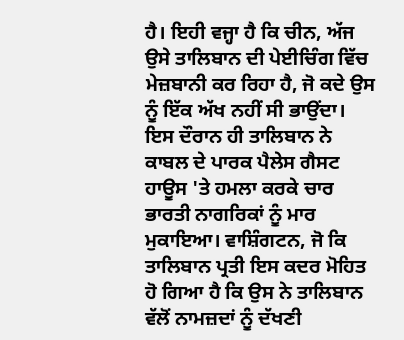ਹੈ। ਇਹੀ ਵਜ੍ਹਾ ਹੈ ਕਿ ਚੀਨ, ਅੱਜ ਉਸੇ ਤਾਲਿਬਾਨ ਦੀ ਪੇਈਚਿੰਗ ਵਿੱਚ ਮੇਜ਼ਬਾਨੀ ਕਰ ਰਿਹਾ ਹੈ, ਜੋ ਕਦੇ ਉਸ ਨੂੰ ਇੱਕ ਅੱਖ ਨਹੀਂ ਸੀ ਭਾਉਂਦਾ। ਇਸ ਦੌਰਾਨ ਹੀ ਤਾਲਿਬਾਨ ਨੇ ਕਾਬਲ ਦੇ ਪਾਰਕ ਪੈਲੇਸ ਗੈਸਟ ਹਾਊਸ 'ਤੇ ਹਮਲਾ ਕਰਕੇ ਚਾਰ ਭਾਰਤੀ ਨਾਗਰਿਕਾਂ ਨੂੰ ਮਾਰ ਮੁਕਾਇਆ। ਵਾਸ਼ਿੰਗਟਨ, ਜੋ ਕਿ ਤਾਲਿਬਾਨ ਪ੍ਰਤੀ ਇਸ ਕਦਰ ਮੋਹਿਤ ਹੋ ਗਿਆ ਹੈ ਕਿ ਉਸ ਨੇ ਤਾਲਿਬਾਨ ਵੱਲੋਂ ਨਾਮਜ਼ਦਾਂ ਨੂੰ ਦੱਖਣੀ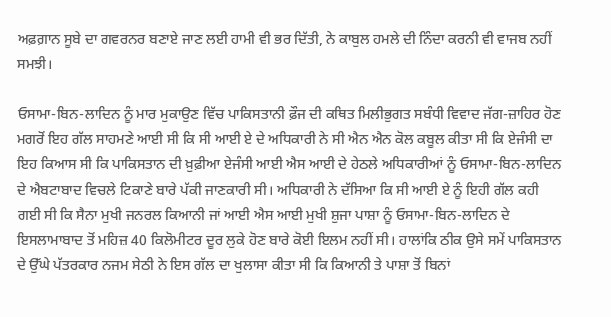ਅਫ਼ਗ਼ਾਨ ਸੂਬੇ ਦਾ ਗਵਰਨਰ ਬਣਾਏ ਜਾਣ ਲਈ ਹਾਮੀ ਵੀ ਭਰ ਦਿੱਤੀ, ਨੇ ਕਾਬੁਲ ਹਮਲੇ ਦੀ ਨਿੰਦਾ ਕਰਨੀ ਵੀ ਵਾਜਬ ਨਹੀਂ ਸਮਝੀ।

ਓਸਾਮਾ-ਬਿਨ-ਲਾਦਿਨ ਨੂੰ ਮਾਰ ਮੁਕਾਉਣ ਵਿੱਚ ਪਾਕਿਸਤਾਨੀ ਫ਼ੌਜ ਦੀ ਕਥਿਤ ਮਿਲੀਭੁਗਤ ਸਬੰਧੀ ਵਿਵਾਦ ਜੱਗ-ਜ਼ਾਹਿਰ ਹੋਣ ਮਗਰੋਂ ਇਹ ਗੱਲ ਸਾਹਮਣੇ ਆਈ ਸੀ ਕਿ ਸੀ ਆਈ ਏ ਦੇ ਅਧਿਕਾਰੀ ਨੇ ਸੀ ਐਨ ਐਨ ਕੋਲ ਕਬੂਲ ਕੀਤਾ ਸੀ ਕਿ ਏਜੰਸੀ ਦਾ ਇਹ ਕਿਆਸ ਸੀ ਕਿ ਪਾਕਿਸਤਾਨ ਦੀ ਖ਼ੁਫ਼ੀਆ ਏਜੰਸੀ ਆਈ ਐਸ ਆਈ ਦੇ ਹੇਠਲੇ ਅਧਿਕਾਰੀਆਂ ਨੂੰ ਓਸਾਮਾ-ਬਿਨ-ਲਾਦਿਨ ਦੇ ਐਬਟਾਬਾਦ ਵਿਚਲੇ ਟਿਕਾਣੇ ਬਾਰੇ ਪੱਕੀ ਜਾਣਕਾਰੀ ਸੀ। ਅਧਿਕਾਰੀ ਨੇ ਦੱਸਿਆ ਕਿ ਸੀ ਆਈ ਏ ਨੂੰ ਇਹੀ ਗੱਲ ਕਹੀ ਗਈ ਸੀ ਕਿ ਸੈਨਾ ਮੁਖੀ ਜਨਰਲ ਕਿਆਨੀ ਜਾਂ ਆਈ ਐਸ ਆਈ ਮੁਖੀ ਸ਼ੁਜਾ ਪਾਸ਼ਾ ਨੂੰ ਓਸਾਮਾ-ਬਿਨ-ਲਾਦਿਨ ਦੇ ਇਸਲਾਮਾਬਾਦ ਤੋਂ ਮਹਿਜ਼ 40 ਕਿਲੋਮੀਟਰ ਦੂਰ ਲੁਕੇ ਹੋਣ ਬਾਰੇ ਕੋਈ ਇਲਮ ਨਹੀਂ ਸੀ। ਹਾਲਾਂਕਿ ਠੀਕ ਉਸੇ ਸਮੇਂ ਪਾਕਿਸਤਾਨ ਦੇ ਉੱਘੇ ਪੱਤਰਕਾਰ ਨਜਮ ਸੇਠੀ ਨੇ ਇਸ ਗੱਲ ਦਾ ਖੁਲਾਸਾ ਕੀਤਾ ਸੀ ਕਿ ਕਿਆਨੀ ਤੇ ਪਾਸ਼ਾ ਤੋਂ ਬਿਨਾਂ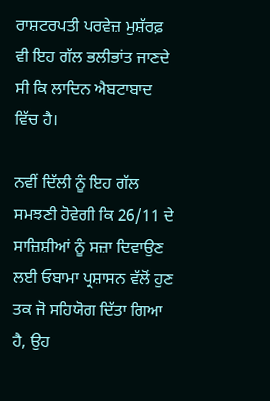ਰਾਸ਼ਟਰਪਤੀ ਪਰਵੇਜ਼ ਮੁਸ਼ੱਰਫ਼ ਵੀ ਇਹ ਗੱਲ ਭਲੀਭਾਂਤ ਜਾਣਦੇ ਸੀ ਕਿ ਲਾਦਿਨ ਐਬਟਾਬਾਦ ਵਿੱਚ ਹੈ।

ਨਵੀਂ ਦਿੱਲੀ ਨੂੰ ਇਹ ਗੱਲ ਸਮਝਣੀ ਹੋਵੇਗੀ ਕਿ 26/11 ਦੇ ਸਾਜ਼ਿਸ਼ੀਆਂ ਨੂੰ ਸਜ਼ਾ ਦਿਵਾਉਣ ਲਈ ਓਬਾਮਾ ਪ੍ਰਸ਼ਾਸਨ ਵੱਲੋਂ ਹੁਣ ਤਕ ਜੋ ਸਹਿਯੋਗ ਦਿੱਤਾ ਗਿਆ ਹੈ, ਉਹ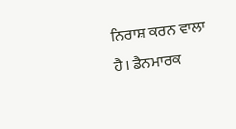ਨਿਰਾਸ਼ ਕਰਨ ਵਾਲਾ ਹੈ। ਡੈਨਮਾਰਕ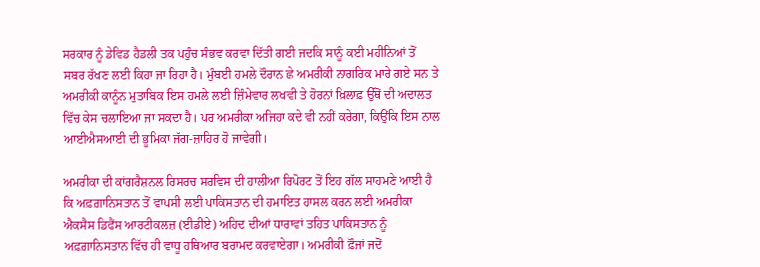ਸਰਕਾਰ ਨੂੰ ਡੇਵਿਡ ਹੈਡਲੀ ਤਕ ਪਹੁੰਚ ਸੰਭਵ ਕਰਵਾ ਦਿੱਤੀ ਗਈ ਜਦਕਿ ਸਾਨੂੰ ਕਈ ਮਹੀਨਿਆਂ ਤੋਂ ਸਬਰ ਰੱਖਣ ਲਈ ਕਿਹਾ ਜਾ ਰਿਹਾ ਹੈ। ਮੁੰਬਈ ਹਮਲੇ ਦੌਰਾਨ ਛੇ ਅਮਰੀਕੀ ਨਾਗਰਿਕ ਮਾਰੇ ਗਏ ਸਨ ਤੇ ਅਮਰੀਕੀ ਕਾਨੂੰਨ ਮੁਤਾਬਿਕ ਇਸ ਹਮਲੇ ਲਈ ਜ਼ਿੰਮੇਵਾਰ ਲਖਵੀ ਤੇ ਹੋਰਨਾਂ ਖ਼ਿਲਾਫ਼ ਉੱਥੋਂ ਦੀ ਅਦਾਲਤ ਵਿੱਚ ਕੇਸ ਚਲਾਇਆ ਜਾ ਸਕਦਾ ਹੈ। ਪਰ ਅਮਰੀਕਾ ਅਜਿਹਾ ਕਦੇ ਵੀ ਨਹੀਂ ਕਰੇਗਾ, ਕਿਉਂਕਿ ਇਸ ਨਾਲ ਆਈਐਸਆਈ ਦੀ ਭੂਮਿਕਾ ਜੱਗ-ਜ਼ਾਹਿਰ ਹੋ ਜਾਵੇਗੀ।

ਅਮਰੀਕਾ ਦੀ ਕਾਂਗਰੈਸ਼ਨਲ ਰਿਸਰਚ ਸਰਵਿਸ ਦੀ ਹਾਲੀਆ ਰਿਪੋਰਟ ਤੋਂ ਇਹ ਗੱਲ ਸਾਹਮਣੇ ਆਈ ਹੈ ਕਿ ਅਫ਼ਗ਼ਾਨਿਸਤਾਨ ਤੋਂ ਵਾਪਸੀ ਲਈ ਪਾਕਿਸਤਾਨ ਦੀ ਹਮਾਇਤ ਹਾਸਲ ਕਰਨ ਲਈ ਅਮਰੀਕਾ ਐਕਸੈਸ ਡਿਫੈਂਸ ਆਰਟੀਕਲਜ਼ (ਈਡੀਏ) ਅਹਿਦ ਦੀਆਂ ਧਾਰਾਵਾਂ ਤਹਿਤ ਪਾਕਿਸਤਾਨ ਨੂੰ ਅਫ਼ਗ਼ਾਨਿਸਤਾਨ ਵਿੱਚ ਹੀ ਵਾਧੂ ਹਥਿਆਰ ਬਰਾਮਦ ਕਰਵਾਏਗਾ। ਅਮਰੀਕੀ ਫ਼ੌਜਾਂ ਜਦੋਂ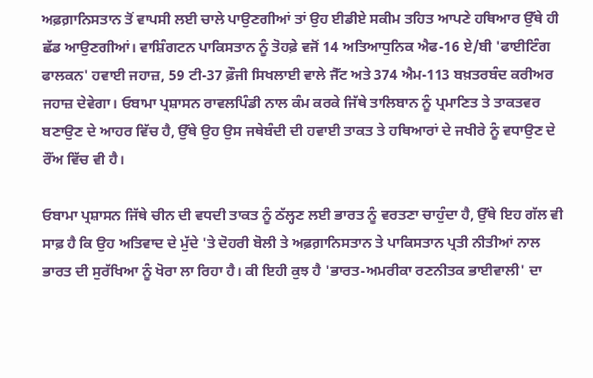ਅਫ਼ਗ਼ਾਨਿਸਤਾਨ ਤੋਂ ਵਾਪਸੀ ਲਈ ਚਾਲੇ ਪਾਉਣਗੀਆਂ ਤਾਂ ਉਹ ਈਡੀਏ ਸਕੀਮ ਤਹਿਤ ਆਪਣੇ ਹਥਿਆਰ ਉੱਥੇ ਹੀ ਛੱਡ ਆਉਣਗੀਆਂ। ਵਾਸ਼ਿੰਗਟਨ ਪਾਕਿਸਤਾਨ ਨੂੰ ਤੋਹਫ਼ੇ ਵਜੋਂ 14 ਅਤਿਆਧੁਨਿਕ ਐਫ-16 ਏ/ਬੀ 'ਫਾਈਟਿੰਗ ਫਾਲਕਨ' ਹਵਾਈ ਜਹਾਜ਼, 59 ਟੀ-37 ਫ਼ੌਜੀ ਸਿਖਲਾਈ ਵਾਲੇ ਜੈੱਟ ਅਤੇ 374 ਐਮ-113 ਬਖ਼ਤਰਬੰਦ ਕਰੀਅਰ ਜਹਾਜ਼ ਦੇਵੇਗਾ। ਓਬਾਮਾ ਪ੍ਰਸ਼ਾਸਨ ਰਾਵਲਪਿੰਡੀ ਨਾਲ ਕੰਮ ਕਰਕੇ ਜਿੱਥੇ ਤਾਲਿਬਾਨ ਨੂੰ ਪ੍ਰਮਾਣਿਤ ਤੇ ਤਾਕਤਵਰ ਬਣਾਉਣ ਦੇ ਆਹਰ ਵਿੱਚ ਹੈ, ਉੱਥੇ ਉਹ ਉਸ ਜਥੇਬੰਦੀ ਦੀ ਹਵਾਈ ਤਾਕਤ ਤੇ ਹਥਿਆਰਾਂ ਦੇ ਜਖੀਰੇ ਨੂੰ ਵਧਾਉਣ ਦੇ ਰੌਂਅ ਵਿੱਚ ਵੀ ਹੈ।

ਓਬਾਮਾ ਪ੍ਰਸ਼ਾਸਨ ਜਿੱਥੇ ਚੀਨ ਦੀ ਵਧਦੀ ਤਾਕਤ ਨੂੰ ਠੱਲ੍ਹਣ ਲਈ ਭਾਰਤ ਨੂੰ ਵਰਤਣਾ ਚਾਹੁੰਦਾ ਹੈ, ਉੱਥੇ ਇਹ ਗੱਲ ਵੀ ਸਾਫ਼ ਹੈ ਕਿ ਉਹ ਅਤਿਵਾਦ ਦੇ ਮੁੱਦੇ 'ਤੇ ਦੋਹਰੀ ਬੋਲੀ ਤੇ ਅਫ਼ਗ਼ਾਨਿਸਤਾਨ ਤੇ ਪਾਕਿਸਤਾਨ ਪ੍ਰਤੀ ਨੀਤੀਆਂ ਨਾਲ ਭਾਰਤ ਦੀ ਸੁਰੱਖਿਆ ਨੂੰ ਖੋਰਾ ਲਾ ਰਿਹਾ ਹੈ। ਕੀ ਇਹੀ ਕੁਝ ਹੈ 'ਭਾਰਤ-ਅਮਰੀਕਾ ਰਣਨੀਤਕ ਭਾਈਵਾਲੀ' ਦਾ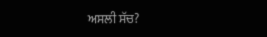ਅਸਲੀ ਸੱਚ?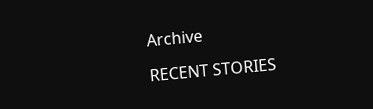Archive

RECENT STORIES